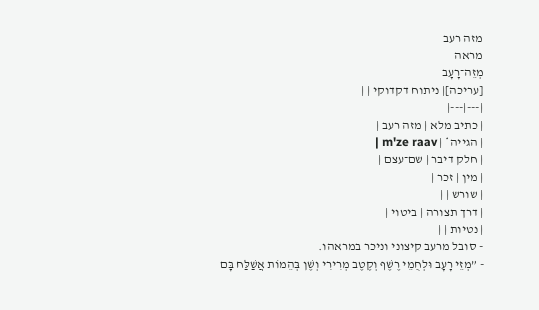מזה רעב
מראה
מְזֵה־רָעָב
[עריכה]| ניתוח דקדוקי | |
|---|---|
| כתיב מלא | מזה רעב |
| הגייה* | m'ze raav |
| חלק דיבר | שם־עצם |
| מין | זכר |
| שורש | |
| דרך תצורה | ביטוי |
| נטיות | |
- סובל מרעב קיצוני וניכר במראהו.
- ”מְזֵי רָעָב וּלְחֻמֵי רֶשֶׁף וְקֶטֶב מְרִירִי וְשֶׁן בְּהֵמוֹת אֲשַׁלַּח בָּם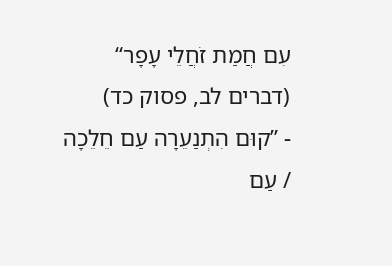עִם חֲמַת זֹחֲלֵי עָפָר“ (דברים לב, פסוק כד)
- ”קוּם הִתְנַעֵרָה עַם חֵלֵכָה / עַם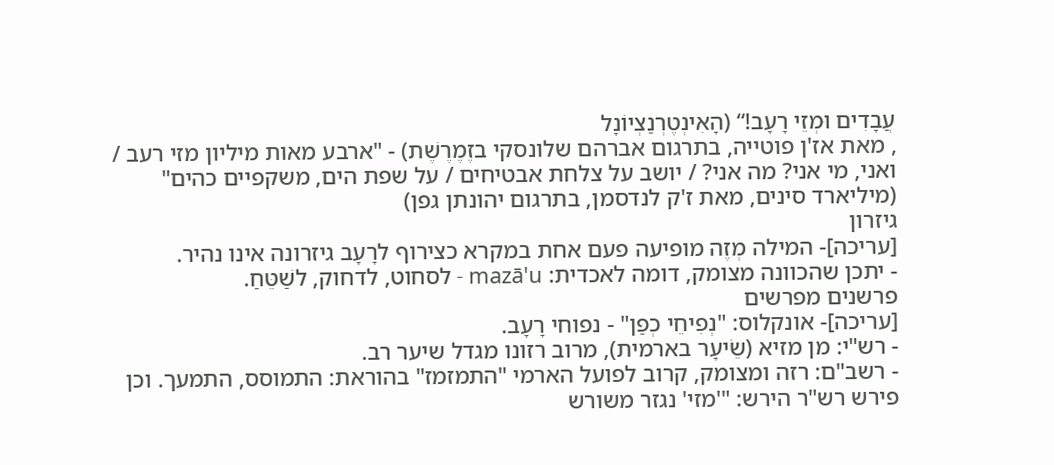עֲבָדִים וּמְזֵי רָעָב!“ (הָאִינְטֶרְנַצְיוֹנָל
, מאת אז'ן פוטייה, בתרגום אברהם שלונסקי בזֶמֶרֶשֶׁת) - "ארבע מאות מיליון מזי רעב / ואני, מי אני? מה אני? / יושב על צלחת אבטיחים / על שפת הים, משקפיים כהים" (מיליארד סינים, מאת ז'ק לנדסמן, בתרגום יהונתן גפן)
גיזרון
[עריכה]- המילה מְזֶה מופיעה פעם אחת במקרא כצירוף לרָעָב גיזרונה אינו נהיר.
- יתכן שהכוונה מצומק, דומה לאכדית: mazā'u - לסחוט, לדחוק, לשַׁטֵּחַ.
פרשנים מפרשים
[עריכה]- אונקלוס: "נְפִיחֵי כְפַן" - נפוחי רָעָב.
- רש"י: מן מזיא (שֵׂיעָר בארמית), מרוב רזונו מגדל שיער רב.
- רשב"ם: רזה ומצומק, קרוב לפועל הארמי "התמזמז" בהוראת: התמוסס, התמעך. וכן פירש רש"ר הירש: "'מזי' נגזר משורש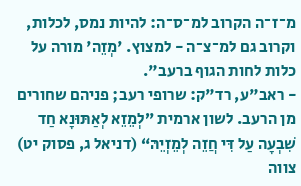מ־ז־ה הקרוב למ־ס־ה: להיות נמס, לכלות, וקרוב גם למ־צ־ה - למצוץ. 'מְזֵה' מורה על כלות לחות הגוף ברעב".
- ראב"ע, רד"ק: שרופי רעב; פניהם שחורים מן הרעב. לשון ארמית ”לְמֵזֵא לְאַתּוּנָא חַד שִׁבְעָה עַל דִּי חֲזֵה לְמֵזְיֵהּ“ (דניאל ג, פסוק יט) צווה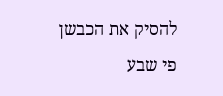להסיק את הכבשן פי שבע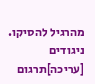מהרגיל להסיקו.
ניגודים
[עריכה]תרגום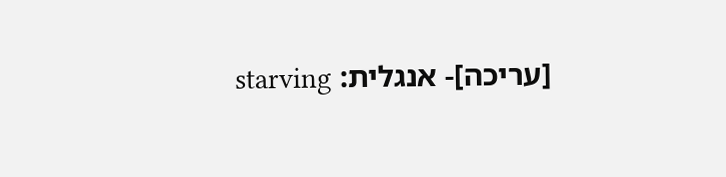[עריכה]- אנגלית: starving